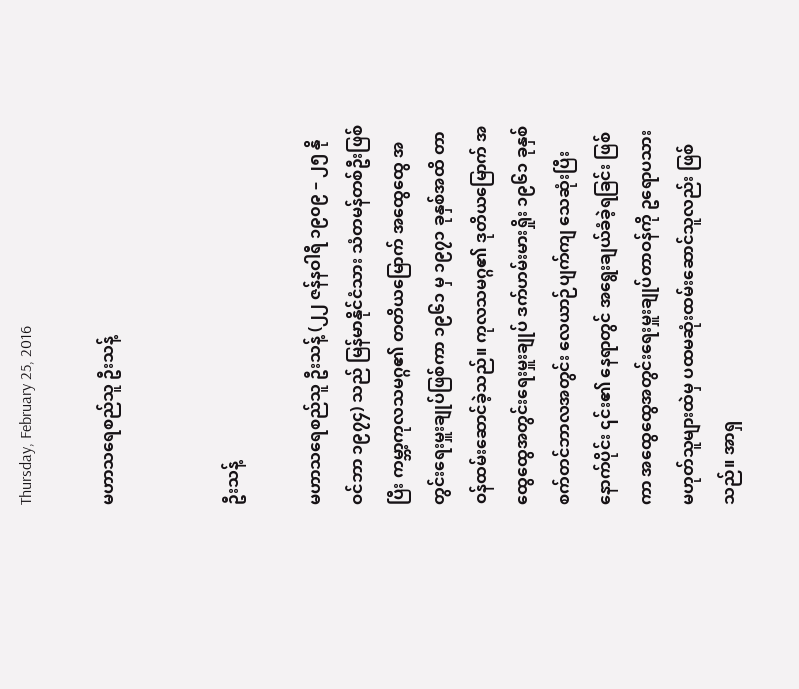Thursday, February 25, 2016

မဟာသရေစည်သူ ဦးသန့်


ဦးသန့်

မဟာသရေစည်သူ ဦးသန့် (၂၂ ဇန်နဝါရီ ၁၉၀၉ – ၂၅ နိုဝင်ဘာ ၁၉၇၄) သည် မြန်မာနိုင်ငံသား သံတမန်တစ်ဦးဖြစ်ပြီး ကမ္ဘာ့ကုလသမဂ္ဂ၏ တတိယမြောက် အထွေထွေ အတွင်းရေးမှူးချုပ်ဖြစ်ကာ ၁၉၆၁ မှ ၁၉၇၁ ခုနှစ်အထိ တာဝန်ထမ်းဆောင်ခဲ့သည်။ ကုလသမဂ္ဂ၏ ဒုတိယမြောက် အထွေထွေအတွင်းရေးမှူးချုပ် ဒက်ဟမ်းမားရှိုး ၁၉၆၁ ခုနှစ် စက်တင်ဘာလအတွင်း လေယာဉ်ပျက်ကျ သေဆုံးပြီးနောက်ပိုင်း ၎င်း၏ နေရာတွင် အရွေးချယ်ခံခဲ့ရခြင်း ဖြစ်ကာ အထွေထွေအတွင်းရေးမှူးချုပ်တာဝန်ကို ဥရောပသားမဟုတ်သူများထဲမှ ပထမဆုံးထမ်းဆောင်သူလည်း ဖြစ်သည်။ အာရှ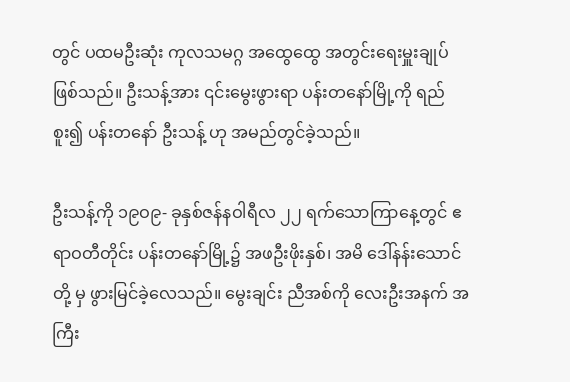တွင် ပထမဦးဆုံး ကုလသမဂ္ဂ အထွေထွေ အတွင်းရေးမှူးချုပ် ဖြစ်သည်။ ဦးသန့်အား ၎င်းမွေးဖွားရာ ပန်းတနော်မြို့ကို ရည်စူး၍ ပန်းတနော် ဦးသန့် ဟု အမည်တွင်ခဲ့သည်။

ဦးသန့်ကို ၁၉ဝ၉- ခုနှစ်ဇန်နဝါရီလ ၂၂ ရက်သောကြာနေ့တွင် ဧရာဝတီတိုင်း ပန်းတနော်မြို့၌ အဖဦးဖိုးနှစ်၊ အမိ ဒေါ်နန်းသောင်တို့ မှ ဖွားမြင်ခဲ့လေသည်။ မွေးချင်း ညီအစ်ကို လေးဦးအနက် အကြီး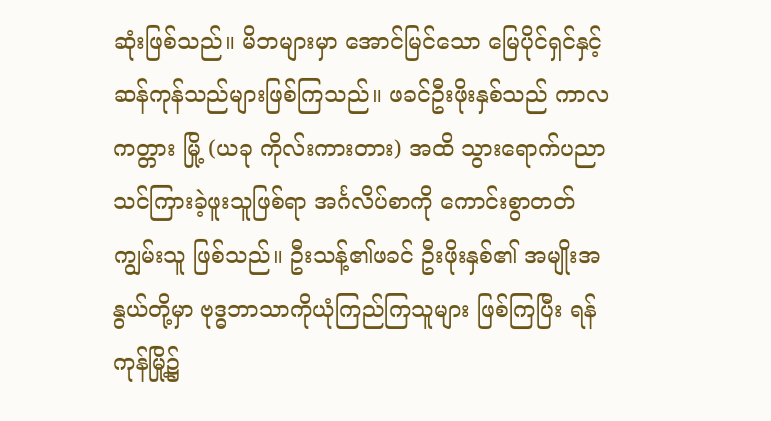ဆုံးဖြစ်သည်။ မိဘများမှာ အောင်မြင်သော မြေပိုင်ရှင်နှင့် ဆန်ကုန်သည်များဖြစ်ကြသည်။ ဖခင်ဦးဖိုးနှစ်သည် ကာလကတ္တား မြို့ (ယခု ကိုလ်းကားတား) အထိ သွားရောက်ပညာသင်ကြားခဲ့ဖူးသူဖြစ်ရာ အင်္ဂလိပ်စာကို ကောင်းစွာတတ်ကျွမ်းသူ ဖြစ်သည်။ ဦးသန့်၏ဖခင် ဦးဖိုးနှစ်၏ အမျိုးအနွယ်တို့မှာ ဗုဒ္ဓဘာသာကိုယုံကြည်ကြသူများ ဖြစ်ကြပြီး ရန်ကုန်မြို့၌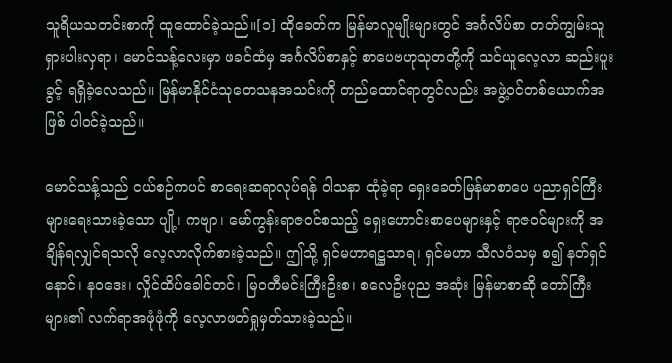သူရိယသတင်းစာကို ထူထောင်ခဲ့သည်။[၁] ထိုခေတ်က မြန်မာလူမျိုးများတွင် အင်္ဂလိပ်စာ တတ်ကျွမ်းသူ ရှားပါးလှရာ၊ မောင်သန့်လေးမှာ ဖခင်ထံမှ အင်္ဂလိပ်စာနှင့် စာပေဗဟုသုတတို့ကို သင်ယူလေ့လာ ဆည်းပူးခွင့် ရရှိခဲ့လေသည်။ မြန်မာနိုင်ငံသုတေသနအသင်းကို တည်ထောင်ရာတွင်လည်း အဖွဲ့ဝင်တစ်ယောက်အဖြစ် ပါဝင်ခဲ့သည်။

မောင်သန့်သည် ငယ်စဉ်ကပင် စာရေးဆရာလုပ်ရန် ဝါသနာ ထုံခဲ့ရာ ရှေးခေတ်မြန်မာစာပေ ပညာရှင်ကြီးများရေးသားခဲ့သော ပျို့၊ ကဗျာ၊ မော်ကွန်းရာဇဝင်စသည့် ရှေးဟောင်းစာပေများနှင့် ရာဇဝင်များကို အချိန်ရလျှင်ရသလို လေ့လာလိုက်စားခဲ့သည်။ ဤသို့ ရှင်မဟာရဋ္ဌသာရ၊ ရှင်မဟာ သီလဝံသမှ စ၍ နတ်ရှင်နောင်၊ နဝဒေး၊ လှိုင်ထိပ်ခေါင်တင်၊ မြဝတီမင်းကြီးဦးစ၊ စလေဦးပုည အဆုံး မြန်မာစာဆို တော်ကြီးများ၏ လက်ရာအဖုံဖုံကို လေ့လာဖတ်ရှုမှတ်သားခဲ့သည်။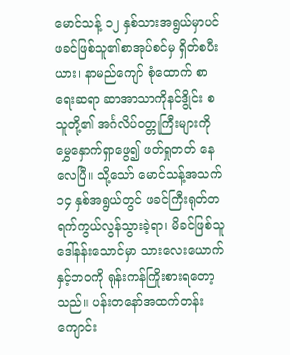မောင်သန့် ၁၂ နှစ်သားအရွယ်မှာပင် ဖခင်ဖြစ်သူ၏စာအုပ်စင်မှ ရှိတ်စပီးယား၊ နာမည်ကျော် စုံထောက် စာရေးဆရာ ဆာအာသာကိုနင်ဒွိုင်း စသူတို့၏ အင်္ဂလိပ်ဝတ္တုကြီးများကို မွှေနှောက်ရှာဖွေ၍ ဖတ်ရှုတတ် နေလေပြီ။ သို့သော် မောင်သန့်အသက် ၁၄ နှစ်အရွယ်တွင် ဖခင်ကြီးရုတ်တရက်ကွယ်လွန်သွားခဲ့ရာ၊ မိခင်ဖြစ်သူ ဒေါ်နန်းသောင်မှာ သားလေးယောက်နှင့်ဘဝကို ရုန်းကန်ကြိုးစားရတော့သည်။ ပန်းတနော်အထက်တန်းကျောင်း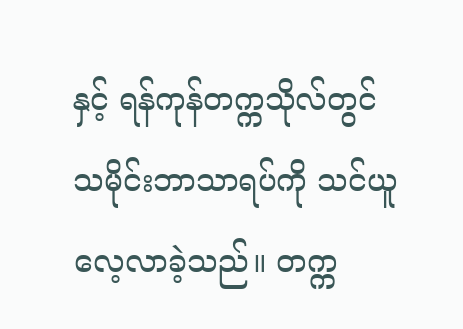နှင့် ရန်ကုန်တက္ကသိုလ်တွင် သမိုင်းဘာသာရပ်ကို သင်ယူ လေ့လာခဲ့သည်။ တက္က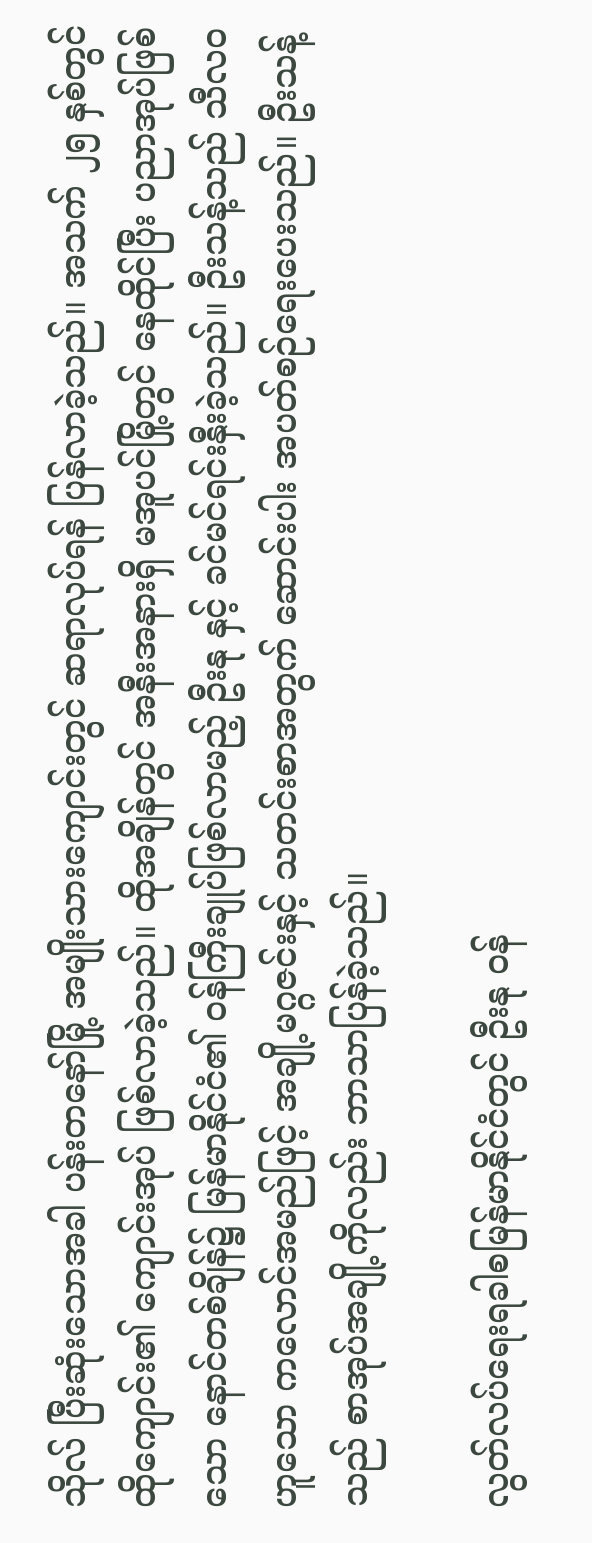သိုလ် ပြီးဆုံးသောအခါ ပန်းတနော်မြို့ အမျိုးသားကျောင်းတွင် ဆရာလုပ်ရန် ပြန်လာခဲ့သည်။ အသက် ၂၅ နှစ်တွင် ထိုကျောင်း၏ ကျောင်းအုပ် ဖြစ်လာခဲ့သည်။ ထိုအချိန်တွင် အနီးအနားရှိ မအူပင်မြို့တွင် နေထိုင်ပြီး ပညာအုပ်ဖြစ်သော နောင်တစ်ချိန်၌ မြန်မာနိုင်ငံ၏ ဝန်ကြီးချုပ်ဖြစ်လာမည့် ဦးနု နှင့် ခင်မင်ရင်းနှီးခဲ့သည်။ ဦးသန့်သည် သီလဝ ဟူသော ကလောင်အမည်ဖြင့် အချို့မဂ္ဂဇင်းနှင့် သတင်းစာအတွက် ဆောင်းပါး အပတ်စဉ်ရေးပေးသည်။ ဦးသန့်သည် စာအုပ်အချို့ကိုလည်း ဘာသာပြန်ခဲ့သည်။

လွတ်လပ်ရေးရခါစမြန်မာနိုင်ငံတွင် ဦးနု ဝန်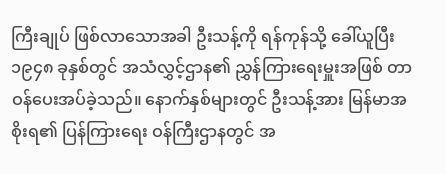ကြီးချုပ် ဖြစ်လာသောအခါ ဦးသန့်ကို ရန်ကုန်သို့ ခေါ်ယူပြီး ၁၉၄၈ ခုနှစ်တွင် အသံလွှင့်ဌာန၏ ညွှန်ကြားရေးမှူးအဖြစ် တာဝန်ပေးအပ်ခဲ့သည်။ နောက်နှစ်များတွင် ဦးသန့်အား မြန်မာအစိုးရ၏ ပြန်ကြားရေး ဝန်ကြီးဌာနတွင် အ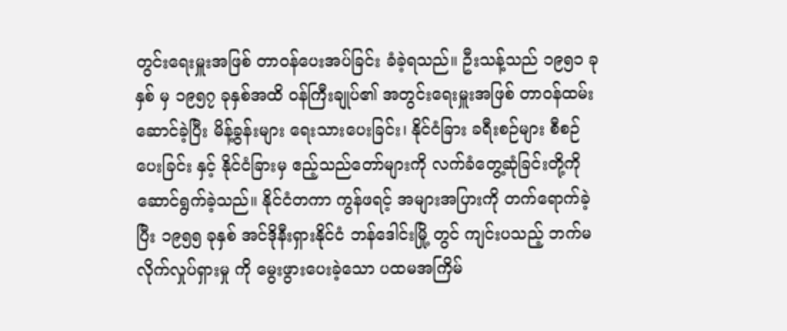တွင်းရေးမှူးအဖြစ် တာဝန်ပေးအပ်ခြင်း ခံခဲ့ရသည်။ ဦးသန့်သည် ၁၉၅၁ ခုနှစ် မှ ၁၉၅၇ ခုနှစ်အထိ ဝန်ကြီးချုပ်၏ အတွင်းရေးမှူးအဖြစ် တာဝန်ထမ်းဆောင်ခဲ့ပြီး မိန့်ခွန်းများ ရေးသားပေးခြင်း၊ နိုင်ငံခြား ခရီးစဉ်များ စီစဉ်ပေးခြင်း နှင့် နိုင်ငံခြားမှ ဧည့်သည်တော်များကို လက်ခံတွေ့ဆုံခြင်းတို့ကို ဆောင်ရွက်ခဲ့သည်။ နိုင်ငံတကာ ကွန်ဖရင့် အများအပြားကို တက်ရောက်ခဲ့ပြီး ၁၉၅၅ ခုနှစ် အင်ဒိုနီးရှားနိုင်ငံ ဘန်ဒေါင်းမြို့ တွင် ကျင်းပသည့် ဘက်မလိုက်လှုပ်ရှားမှု ကို မွေးဖွားပေးခဲ့သော ပထမအကြိမ်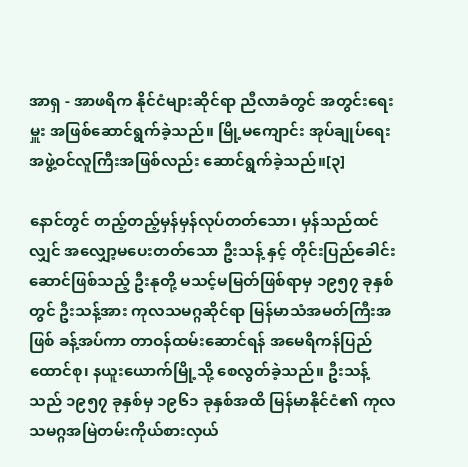အာရှ - အာဖရိက နိုင်ငံများဆိုင်ရာ ညီလာခံတွင် အတွင်းရေးမှူး အဖြစ်ဆောင်ရွက်ခဲ့သည်။ မြို့မကျောင်း အုပ်ချုပ်ရေးအဖွဲ့ဝင်လူကြီးအဖြစ်လည်း ဆောင်ရွက်ခဲ့သည်။[၃]

နောင်တွင် တည့်တည့်မှန်မှန်လုပ်တတ်သော၊ မှန်သည်ထင်လျှင် အလျှော့မပေးတတ်သော ဦးသန့် နှင့် တိုင်းပြည်ခေါင်းဆောင်ဖြစ်သည့် ဦးနုတို့ မသင့်မမြတ်ဖြစ်ရာမှ ၁၉၅၇ ခုနှစ်တွင် ဦးသန့်အား ကုလသမဂ္ဂဆိုင်ရာ မြန်မာသံအမတ်ကြီးအဖြစ် ခန့်အပ်ကာ တာဝန်ထမ်းဆောင်ရန် အမေရိကန်ပြည်ထောင်စု၊ နယူးယောက်မြို့သို့ စေလွတ်ခဲ့သည်။ ဦးသန့်သည် ၁၉၅၇ ခုနှစ်မှ ၁၉၆၁ ခုနှစ်အထိ မြန်မာနိုင်ငံ၏ ကုလသမဂ္ဂအမြဲတမ်းကိုယ်စားလှယ်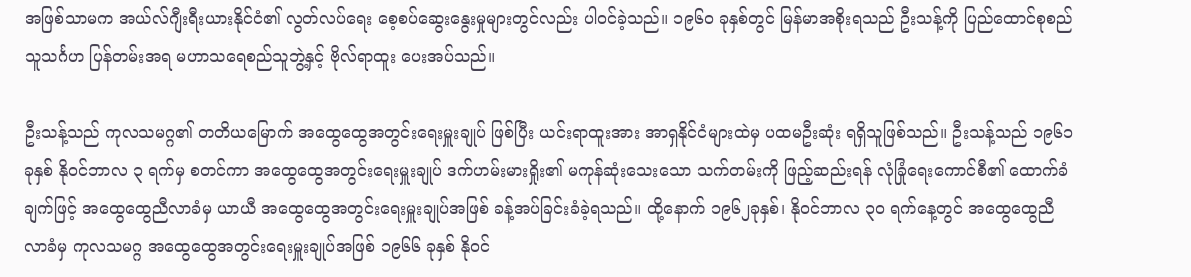အဖြစ်သာမက အယ်လ်ဂျီးရီးယားနိုင်ငံ၏ လွတ်လပ်ရေး စေ့စပ်ဆွေးနွေးမှုများတွင်လည်း ပါဝင်ခဲ့သည်။ ၁၉၆၀ ခုနှစ်တွင် မြန်မာအစိုးရသည် ဦးသန့်ကို ပြည်ထောင်စုစည်သူသင်္ဂဟ ပြန်တမ်းအရ မဟာသရေစည်သူဘွဲ့နှင့် ဗိုလ်ရာထူး ပေးအပ်သည်။

ဦးသန့်သည် ကုလသမဂ္ဂ၏ တတိယမြောက် အထွေထွေအတွင်းရေးမှူးချုပ် ဖြစ်ပြီး ယင်းရာထူးအား အာရှနိုင်ငံများထဲမှ ပထမဦးဆုံး ရရှိသူဖြစ်သည်။ ဦးသန့်သည် ၁၉၆၁ ခုနှစ် နိုဝင်ဘာလ ၃ ရက်မှ စတင်ကာ အထွေထွေအတွင်းရေးမှူးချုပ် ဒက်ဟမ်းမားရှိုး၏ မကုန်ဆုံးသေးသော သက်တမ်းကို ဖြည့်ဆည်းရန် လုံခြုံရေးကောင်စီ၏ ထောက်ခံချက်ဖြင့် အထွေထွေညီလာခံမှ ယာယီ အထွေထွေအတွင်းရေးမှူးချုပ်အဖြစ် ခန့်အပ်ခြင်းခံခဲ့ရသည်။ ထို့နောက် ၁၉၆၂ခုနှစ်၊ နိုဝင်ဘာလ ၃၀ ရက်နေ့တွင် အထွေထွေညီလာခံမှ ကုလသမဂ္ဂ အထွေထွေအတွင်းရေးမှူးချုပ်အဖြစ် ၁၉၆၆ ခုနှစ် နိုဝင်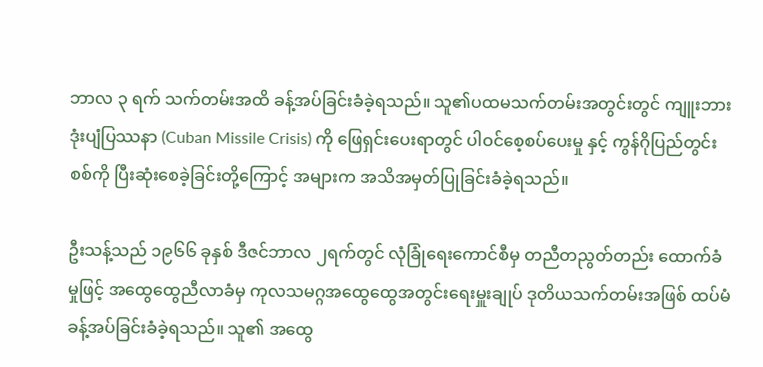ဘာလ ၃ ရက် သက်တမ်းအထိ ခန့်အပ်ခြင်းခံခဲ့ရသည်။ သူ၏ပထမသက်တမ်းအတွင်းတွင် ကျူးဘားဒုံးပျံပြဿနာ (Cuban Missile Crisis) ကို ဖြေရှင်းပေးရာတွင် ပါဝင်စေ့စပ်ပေးမှု နှင့် ကွန်ဂိုပြည်တွင်းစစ်ကို ပြီးဆုံးစေခဲ့ခြင်းတို့ကြောင့် အများက အသိအမှတ်ပြုခြင်းခံခဲ့ရသည်။

ဦးသန့်သည် ၁၉၆၆ ခုနှစ် ဒီဇင်ဘာလ ၂ရက်တွင် လုံခြုံရေးကောင်စီမှ တညီတညွတ်တည်း ထောက်ခံမှုဖြင့် အထွေထွေညီလာခံမှ ကုလသမဂ္ဂအထွေထွေအတွင်းရေးမှူးချုပ် ဒုတိယသက်တမ်းအဖြစ် ထပ်မံခန့်အပ်ခြင်းခံခဲ့ရသည်။ သူ၏ အထွေ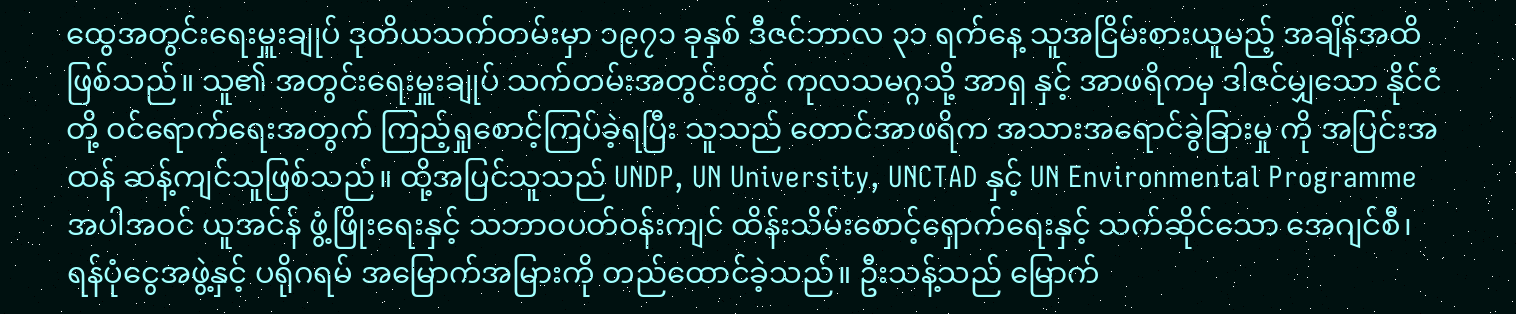ထွေအတွင်းရေးမှူးချုပ် ဒုတိယသက်တမ်းမှာ ၁၉၇၁ ခုနှစ် ဒီဇင်ဘာလ ၃၁ ရက်နေ့ သူအငြိမ်းစားယူမည့် အချိန်အထိ ဖြစ်သည်။ သူ၏ အတွင်းရေးမှူးချုပ် သက်တမ်းအတွင်းတွင် ကုလသမဂ္ဂသို့ အာရှ နှင့် အာဖရိကမှ ဒါဇင်မျှသော နိုင်ငံတို့ ဝင်ရောက်ရေးအတွက် ကြည့်ရှုစောင့်ကြပ်ခဲ့ရပြီး သူသည် တောင်အာဖရိက အသားအရောင်ခွဲခြားမှု ကို အပြင်းအထန် ဆန့်ကျင်သူဖြစ်သည်။ ထို့အပြင်သူသည် UNDP, UN University, UNCTAD နှင့် UN Environmental Programme အပါအဝင် ယူအင်န် ဖွံ့ဖြိုးရေးနှင့် သဘာဝပတ်ဝန်းကျင် ထိန်းသိမ်းစောင့်ရှောက်ရေးနှင့် သက်ဆိုင်သော အေဂျင်စီ၊ ရန်ပုံငွေအဖွဲ့နှင့် ပရိုဂရမ် အမြောက်အမြားကို တည်ထောင်ခဲ့သည်။ ဦးသန့်သည် မြောက်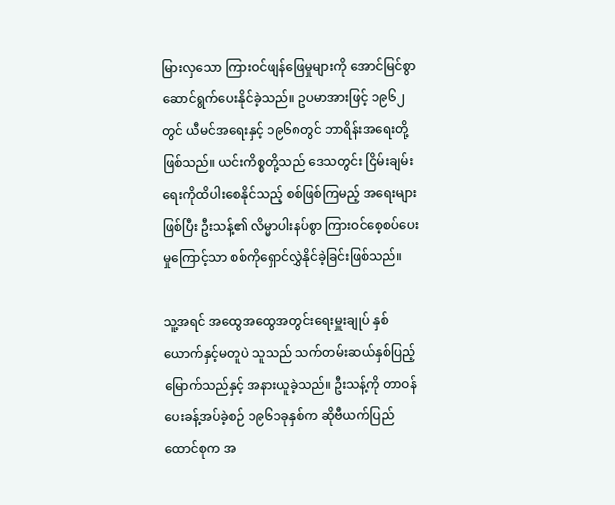မြားလှသော ကြားဝင်ဖျန်ဖြေမှုများကို အောင်မြင်စွာ ဆောင်ရွက်ပေးနိုင်ခဲ့သည်။ ဥပမာအားဖြင့် ၁၉၆၂တွင် ယီမင်အရေးနှင့် ၁၉၆၈တွင် ဘာရိန်းအရေးတို့ဖြစ်သည်။ ယင်းကိစ္စတို့သည် ဒေသတွင်း ငြိမ်းချမ်းရေးကိုထိပါးစေနိုင်သည့် စစ်ဖြစ်ကြမည့် အရေးများဖြစ်ပြီး ဦးသန့်၏ လိမ္မာပါးနပ်စွာ ကြားဝင်စေ့စပ်ပေးမှုကြောင့်သာ စစ်ကိုရှောင်လွှဲနိုင်ခဲ့ခြင်းဖြစ်သည်။

သူ့အရင် အထွေအထွေအတွင်းရေးမှူးချုပ် နှစ်ယောက်နှင့်မတူပဲ သူသည် သက်တမ်းဆယ်နှစ်ပြည့်မြောက်သည်နှင့် အနားယူခဲ့သည်။ ဦးသန့်ကို တာဝန်ပေးခန့်အပ်ခဲ့စဉ် ၁၉၆၁ခုနှစ်က ဆိုဗီယက်ပြည်ထောင်စုက အ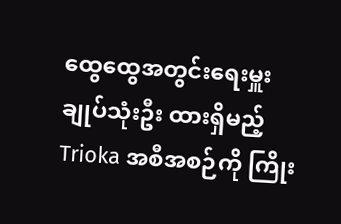ထွေထွေအတွင်းရေးမှူးချုပ်သုံးဦး ထားရှိမည့် Trioka အစီအစဉ်ကို ကြိုး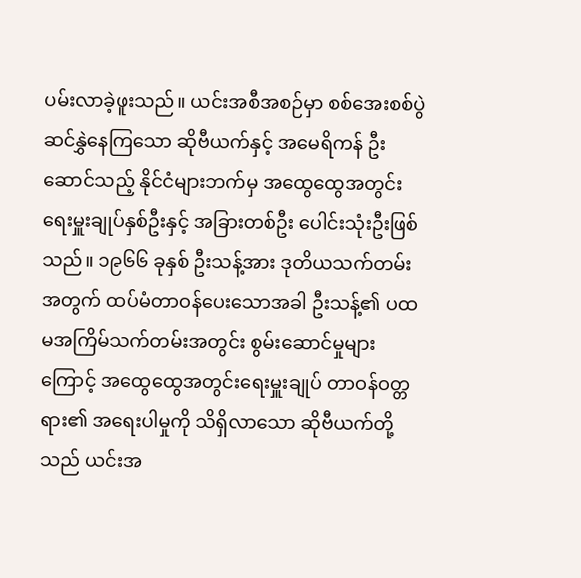ပမ်းလာခဲ့ဖူးသည်။ ယင်းအစီအစဉ်မှာ စစ်အေးစစ်ပွဲ ဆင်နွှဲနေကြသော ဆိုဗီယက်နှင့် အမေရိကန် ဦးဆောင်သည့် နိုင်ငံများဘက်မှ အထွေထွေအတွင်းရေးမှူးချုပ်နှစ်ဦးနှင့် အခြားတစ်ဦး ပေါင်းသုံးဦးဖြစ်သည်။ ၁၉၆၆ ခုနှစ် ဦးသန့်အား ဒုတိယသက်တမ်းအတွက် ထပ်မံတာဝန်ပေးသောအခါ ဦးသန့်၏ ပထမအကြိမ်သက်တမ်းအတွင်း စွမ်းဆောင်မှုများကြောင့် အထွေထွေအတွင်းရေးမှူးချုပ် တာဝန်ဝတ္တရား၏ အရေးပါမှုကို သိရှိလာသော ဆိုဗီယက်တို့သည် ယင်းအ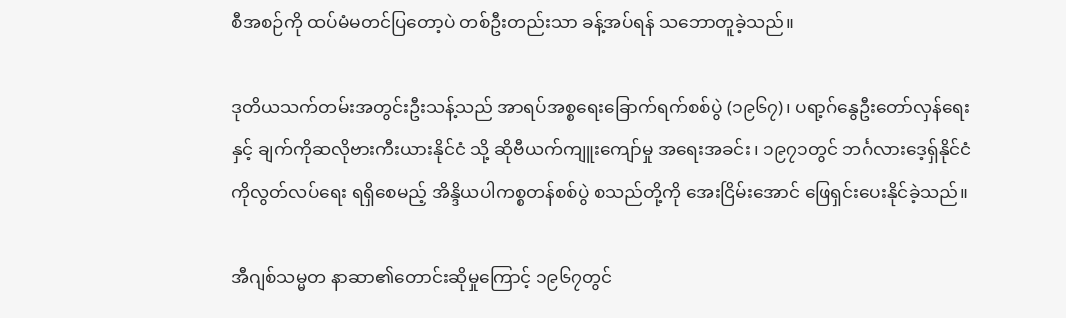စီအစဉ်ကို ထပ်မံမတင်ပြတော့ပဲ တစ်ဦးတည်းသာ ခန့်အပ်ရန် သဘောတူခဲ့သည်။

ဒုတိယသက်တမ်းအတွင်းဦးသန့်သည် အာရပ်အစ္စရေးခြောက်ရက်စစ်ပွဲ (၁၉၆၇)၊ ပရာ့ဂ်နွေဦးတော်လှန်ရေးနှင့် ချက်ကိုဆလိုဗားကီးယားနိုင်ငံ သို့ ဆိုဗီယက်ကျူးကျော်မှု အရေးအခင်း၊ ၁၉၇၁တွင် ဘင်္ဂလားဒေ့ရှ်နိုင်ငံကိုလွတ်လပ်ရေး ရရှိစေမည့် အိန္ဒိယပါကစ္စတန်စစ်ပွဲ စသည်တို့ကို အေးငြိမ်းအောင် ဖြေရှင်းပေးနိုင်ခဲ့သည်။

အီဂျစ်သမ္မတ နာဆာ၏တောင်းဆိုမှုကြောင့် ၁၉၆၇တွင်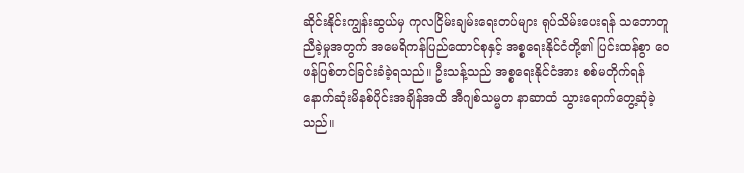ဆိုင်းနိုင်းကျွန်းဆွယ်မှ ကုလငြိမ်းချမ်းရေးတပ်များ ရုပ်သိမ်းပေးရန် သဘောတူညီခဲ့မှုအတွက် အမေရိကန်ပြည်ထောင်စုနှင့် အစ္စရေးနိုင်ငံတို့၏ ပြင်းထန်စွာ ဝေဖန်ပြစ်တင်ခြင်းခံခဲ့ရသည်။ ဦးသန့်သည် အစ္စရေးနိုင်ငံအား စစ်မတိုက်ရန် နောက်ဆုံးမိနစ်ပိုင်းအချိန်အထိ အီဂျစ်သမ္မတ နာဆာထံ သွားရောက်တွေ့ဆုံခဲ့သည်။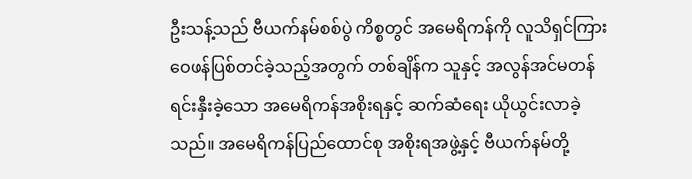ဦးသန့်သည် ဗီယက်နမ်စစ်ပွဲ ကိစ္စတွင် အမေရိကန်ကို လူသိရှင်ကြား ဝေဖန်ပြစ်တင်ခဲ့သည့်အတွက် တစ်ချိန်က သူနှင့် အလွန်အင်မတန် ရင်းနှီးခဲ့သော အမေရိကန်အစိုးရနှင့် ဆက်ဆံရေး ယိုယွင်းလာခဲ့သည်။ အမေရိကန်ပြည်ထောင်စု အစိုးရအဖွဲ့နှင့် ဗီယက်နမ်တို့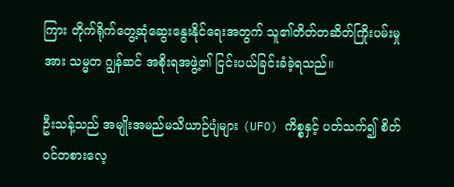ကြား တိုက်ရိုက်တွေ့ဆုံဆွေးနွေးနိုင်ရေးအတွက် သူ၏တိတ်တဆိတ်ကြိုးပမ်းမှုအား သမ္မတ ဂျွန်ဆင် အစိုးရအဖွဲ့၏ ငြင်းပယ်ခြင်းခံခဲ့ရသည်။

ဦးသန့်သည် အမျိုးအမည်မသိယာဉ်ပျံများ (UFO) ကိစ္စနှင့် ပတ်သက်၍ စိတ်ဝင်တစားလေ့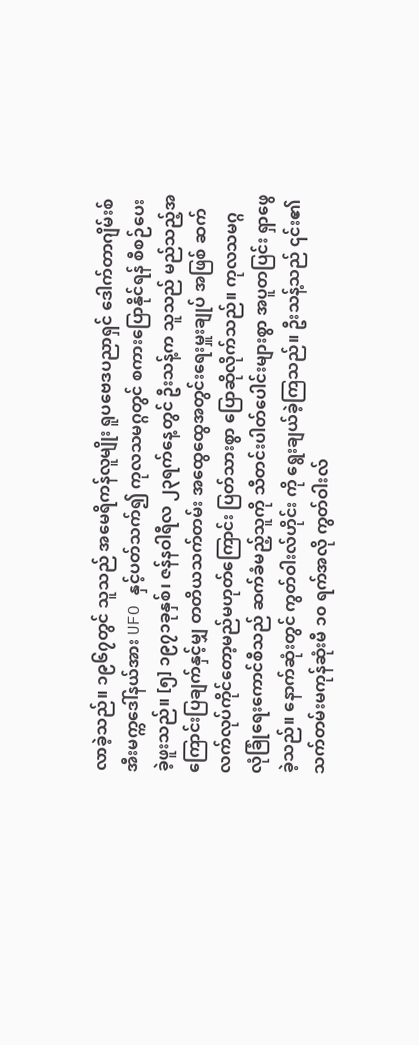လာခဲ့သည်။ ၁၉၆၇တွင် သူသည် အမေရိကန်လူမျိုး ရူပဗေဒပညာရှင် ဒေါက်တာဂျိမ်းစ်အီးမက္ကဒေါ်နယ်အား UFO နှင့်ပတ်သက်၍ ကုလသမဂ္ဂတွင် စကားပြောနိုင်ရန် စီစဉ်ပေးခဲ့ဖူးသည်။ [၅] ၁၉၇၁ခုနှစ်၊ ဇန်နဝါရီလ ၂၃ရက်နေ့တွင် ဦးသန့်က သူသည် မည်သည့်အကြောင်းပြချက်နှင့်မျှ တတိယသက်တမ်း အထွေထွေအတွင်းရေးမှူးချုပ် အဖြစ် ဆက်လက်လုပ်ကိုင်တော့မည်မဟုတ်ကြောင်း ပြတ်သားစွာ ပြောဆိုလိုက်သည်။ ကုလသမဂ္ဂ လုံခြုံရေးကောင်စီသည် ဆက်ခံမည့်သူကို သီတင်းပါတ်ပေါင်းများစွာ အပူတပြင်း ရှာဖွေခဲ့သည်။ နောက်ဆုံးတွင် ကွတ်ဝါးလ်ဟိုင်း ကို ရွေးချယ်ခဲ့ကြသည်။ ဦးသန့်သည် ၎င်း၏သက်တမ်းမကုန်ဆုံးမီ ၁၀ ရက်အလို ကွတ်ဝါးလ်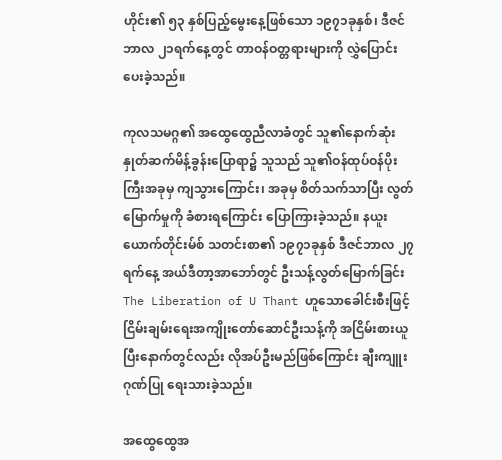ဟိုင်း၏ ၅၃ နှစ်ပြည့်မွေးနေ့ဖြစ်သော ၁၉၇၁ခုနှစ်၊ ဒီဇင်ဘာလ ၂၁ရက်နေ့တွင် တာဝန်ဝတ္တရားများကို လွှဲပြောင်းပေးခဲ့သည်။

ကုလသမဂ္ဂ၏ အထွေထွေညီလာခံတွင် သူ၏နောက်ဆုံးနှုတ်ဆက်မိန့်ခွန်းပြောရာ၌ သူသည် သူ၏ဝန်ထုပ်ဝန်ပိုးကြီးအခုမှ ကျသွားကြောင်း၊ အခုမှ စိတ်သက်သာပြီး လွတ်မြောက်မှုကို ခံစားရကြောင်း ပြောကြားခဲ့သည်။ နယူးယောက်တိုင်းမ်စ် သတင်းစာ၏ ၁၉၇၁ခုနှစ် ဒီဇင်ဘာလ ၂၇ရက်နေ့ အယ်ဒီတာ့အာဘော်တွင် ဦးသန့်လွတ်မြောက်ခြင်း The Liberation of U Thant ဟူသောခေါင်းစီးဖြင့် ငြိမ်းချမ်းရေးအကျိုးတော်ဆောင်ဦးသန့်ကို အငြိမ်းစားယူပြီးနောက်တွင်လည်း လိုအပ်ဦးမည်ဖြစ်ကြောင်း ချီးကျူးဂုဏ်ပြု ရေးသားခဲ့သည်။

အထွေထွေအ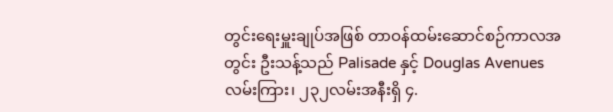တွင်းရေးမှူးချုပ်အဖြစ် တာဝန်ထမ်းဆောင်စဉ်ကာလအတွင်း ဦးသန့်သည် Palisade နှင့် Douglas Avenues လမ်းကြား၊ ၂၃၂လမ်းအနီးရှိ ၄.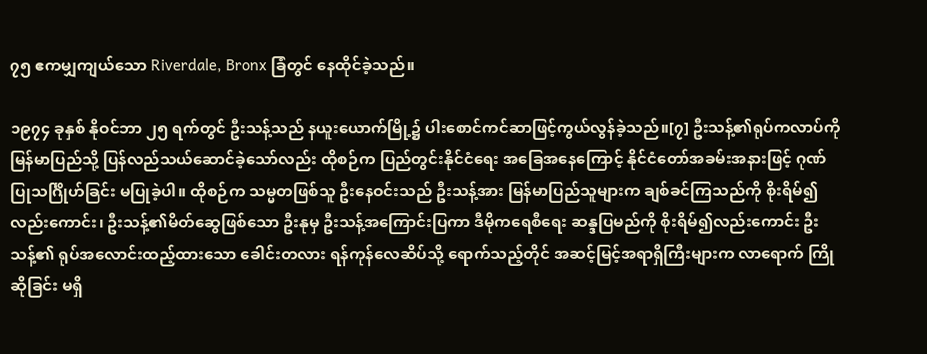၇၅ ဧကမျှကျယ်သော Riverdale, Bronx ခြံတွင် နေထိုင်ခဲ့သည်။

၁၉၇၄ ခုနှစ် နိုဝင်ဘာ ၂၅ ရက်တွင် ဦးသန့်သည် နယူးယောက်မြို့၌ ပါးစောင်ကင်ဆာဖြင့်ကွယ်လွန်ခဲ့သည်။[၇] ဦးသန့်၏ရုပ်ကလာပ်ကို မြန်မာပြည်သို့ ပြန်လည်သယ်ဆောင်ခဲ့သော်လည်း ထိုစဉ်က ပြည်တွင်းနိုင်ငံရေး အခြေအနေကြောင့် နိုင်ငံတော်အခမ်းအနားဖြင့် ဂုဏ်ပြုသင်္ဂြိုဟ်ခြင်း မပြုခဲ့ပါ။ ထိုစဉ်က သမ္မတဖြစ်သူ ဦးနေဝင်းသည် ဦးသန့်အား မြန်မာပြည်သူများက ချစ်ခင်ကြသည်ကို စိုးရိမ်၍လည်းကောင်း၊ ဦးသန့်၏မိတ်ဆွေဖြစ်သော ဦးနုမှ ဦးသန့်အကြောင်းပြကာ ဒီမိုကရေစီရေး ဆန္ဒပြမည်ကို စိုးရိမ်၍လည်းကောင်း ဦးသန့်၏ ရုပ်အလောင်းထည့်ထားသော ခေါင်းတလား ရန်ကုန်လေဆိပ်သို့ ရောက်သည့်တိုင် အဆင့်မြင့်အရာရှိကြီးများက လာရောက် ကြိုဆိုခြင်း မရှိ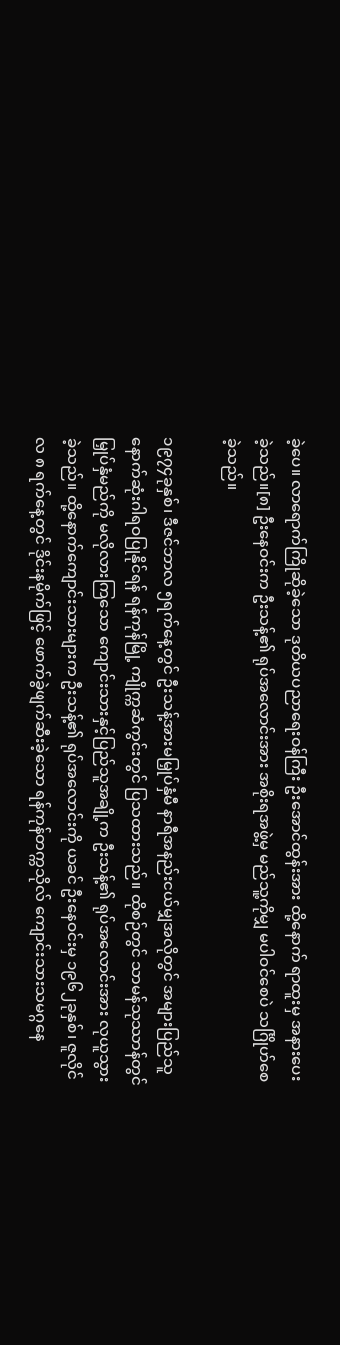ခဲ့ပေ။ လာရောက်ကြိုဆိုခဲ့သော ဒုတိယပညာရေးဝန်ကြီး ဦးအောင်ထွန်းအား ထို့နောက် ရာထူးမှ အနားပေးခဲ့သည်။[၈] ဦးနေဝင်းက ဦးသန့်၏ ရုပ်အလောင်းအား အစိုးရအဖွဲ့မှ မည်သူ့ကိုမျှ မပါဝင်စေပဲ သင်္ဂြိုဟ်စေခဲ့သည်။

၁၉၇၄ခုနှစ်၊ ဒီဇင်ဘာလ ၅ရက်နေ့တွင် ဦးသန့်အားမမြှုပ်နှံမီ နာရီအနည်းငယ်မျှအလိုတွင် အများပြည်သူ နောက်ဆုံးဂါရဝပြုနိုင်ရန် ရန်ကုန်မြို့ ကျိုက္ကဆံကွင်းတွင် ပြသထားသည်။ ထိုစဉ်တွင် သာမန်သုဿာန်တွင် မြှုပ်နှံမည်ကို မလိုလားကြသော ကျောင်းသားနှင့်ပြည်သူအချို့က ဦးသန့်၏ ရုပ်အလောင်းအား လုယူသွားခဲ့သည်။ ထို့နောက်ကျောင်းသားများက ဦးသန့်၏ ရုပ်အလောင်းကို ယခင် ဦးနေဝင်းမှ ၁၉၆၂ခုနှစ်၊ ဇူလိုင်လ ၈ ရက်နေ့တွင် ဒိုင်းနမိုက်ဖြင့် ဖောက်ခွဲဖျက်ဆီးခဲ့သော ရန်ကုန်တက္ကသိုလ် ကျောင်းသားသမဂ္ဂနေ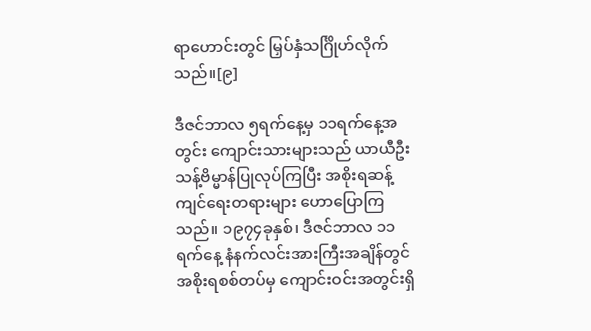ရာဟောင်းတွင် မြှပ်နှံသင်္ဂြိုဟ်လိုက်သည်။[၉]

ဒီဇင်ဘာလ ၅ရက်နေ့မှ ၁၁ရက်နေ့အတွင်း ကျောင်းသားများသည် ယာယီဦးသန့်ဗိမ္မာန်ပြုလုပ်ကြပြီး အစိုးရဆန့်ကျင်ရေးတရားများ ဟောပြောကြသည်။ ၁၉၇၄ခုနှစ်၊ ဒီဇင်ဘာလ ၁၁ရက်နေ့ နံနက်လင်းအားကြီးအချိန်တွင် အစိုးရစစ်တပ်မှ ကျောင်းဝင်းအတွင်းရှိ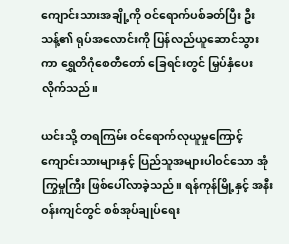ကျောင်းသားအချို့ကို ဝင်ရောက်ပစ်ခတ်ပြီး ဦးသန့်၏ ရုပ်အလောင်းကို ပြန်လည်ယူဆောင်သွားကာ ရွှေတိဂုံစေတီတော် ခြေရင်းတွင် မြှပ်နှံပေးလိုက်သည်။

ယင်းသို့ တရကြမ်း ဝင်ရောက်လုယူမှုကြောင့် ကျောင်းသားများနှင့် ပြည်သူအများပါဝင်သော အုံကြွမှုကြီး ဖြစ်ပေါ်လာခဲ့သည်။ ရန်ကုန်မြို့နှင့် အနီးဝန်းကျင်တွင် စစ်အုပ်ချုပ်ရေး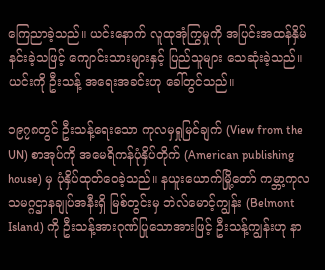ကြေညာခဲ့သည်။ ယင်းနောက် လူထုအုံကြွမှုကို အပြင်းအထန်နှိမ်နင်းခဲ့သဖြင့် ကျောင်းသားများနှင့် ပြည်သူများ သေဆုံးခဲ့သည်။ ယင်းကို ဦးသန့် အရေးအခင်းဟု ခေါ်တွင်သည်။

၁၉၇၈တွင် ဦးသန့်ရေးသော ကုလမှရှုမြင်ချက် (View from the UN) စာအုပ်ကို အမေရိကန်ပုံနှိပ်တိုက် (American publishing house) မှ ပုံနှိပ်ထုတ်ဝေခဲ့သည်။ နယူးယောက်မြို့တော် ကမ္ဘာ့ကုလသမဂ္ဂဌာနချုပ်အနီးရှိ မြစ်တွင်းမှ ဘဲလ်မောင့်ကျွန်း (Belmont Island) ကို ဦးသန့်အားဂုဏ်ပြုသောအားဖြင့် ဦးသန့်ကျွန်းဟု နာ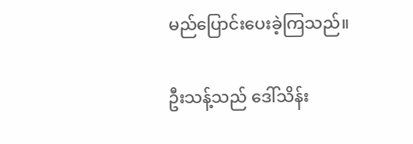မည်ပြောင်းပေးခဲ့ကြသည်။

ဦးသန့်သည် ဒေါ်သိန်း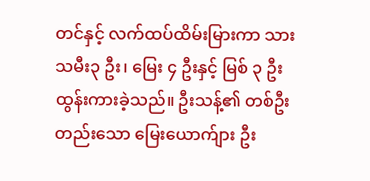တင်နှင့် လက်ထပ်ထိမ်းမြားကာ သား သမီး၃ ဦး၊ မြေး ၄ ဦးနှင့် မြစ် ၃ ဦး ထွန်းကားခဲ့သည်။ ဦးသန့်၏ တစ်ဦးတည်းသော မြေးယောက်ျား ဦး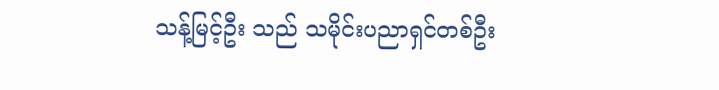သန့်မြင့်ဦး သည် သမိုင်းပညာရှင်တစ်ဦး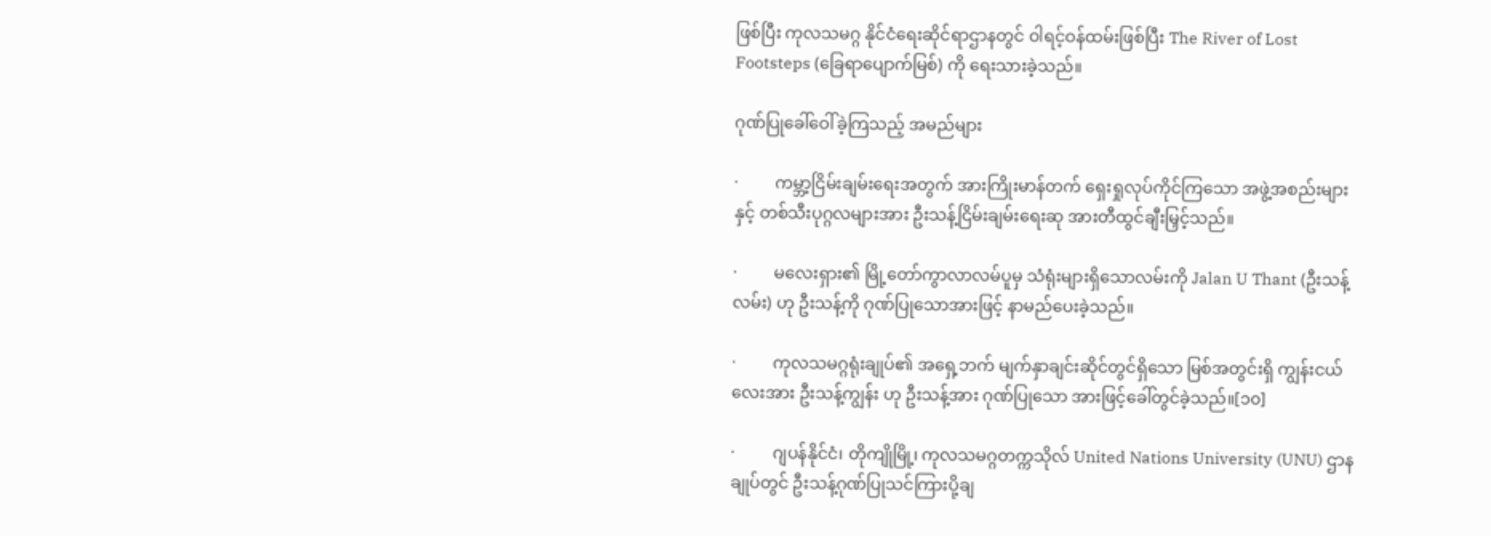ဖြစ်ပြီး ကုလသမဂ္ဂ နိုင်ငံရေးဆိုင်ရာဌာနတွင် ဝါရင့်ဝန်ထမ်းဖြစ်ပြီး The River of Lost Footsteps (ခြေရာပျောက်မြစ်) ကို ရေးသားခဲ့သည်။

ဂုဏ်ပြုခေါ်ဝေါ်ခဲ့ကြသည့် အမည်များ

·         ကမ္ဘာ့ငြိမ်းချမ်းရေးအတွက် အားကြိုးမာန်တက် ရှေးရှုလုပ်ကိုင်ကြသော အဖွဲ့အစည်းများနှင့် တစ်သီးပုဂ္ဂလများအား ဦးသန့်ငြိမ်းချမ်းရေးဆု အားတီထွင်ချီးမြှင့်သည်။

·         မလေးရှား၏ မြို့တော်ကွာလာလမ်ပူမှ သံရုံးများရှိသောလမ်းကို Jalan U Thant (ဦးသန့်လမ်း) ဟု ဦးသန့်ကို ဂုဏ်ပြုသောအားဖြင့် နာမည်ပေးခဲ့သည်။

·         ကုလသမဂ္ဂရုံးချုပ်၏ အရှေ့ဘက် မျက်နှာချင်းဆိုင်တွင်ရှိသော မြစ်အတွင်းရှိ ကျွန်းငယ်လေးအား ဦးသန့်ကျွန်း ဟု ဦးသန့်အား ဂုဏ်ပြုသော အားဖြင့်ခေါ်တွင်ခဲ့သည်။[၁၀]

·         ဂျပန်နိုင်ငံ၊ တိုကျိုမြို့၊ ကုလသမဂ္ဂတက္ကသိုလ် United Nations University (UNU) ဌာနချုပ်တွင် ဦးသန့်ဂုဏ်ပြုသင်ကြားပို့ချ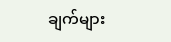ချက်များ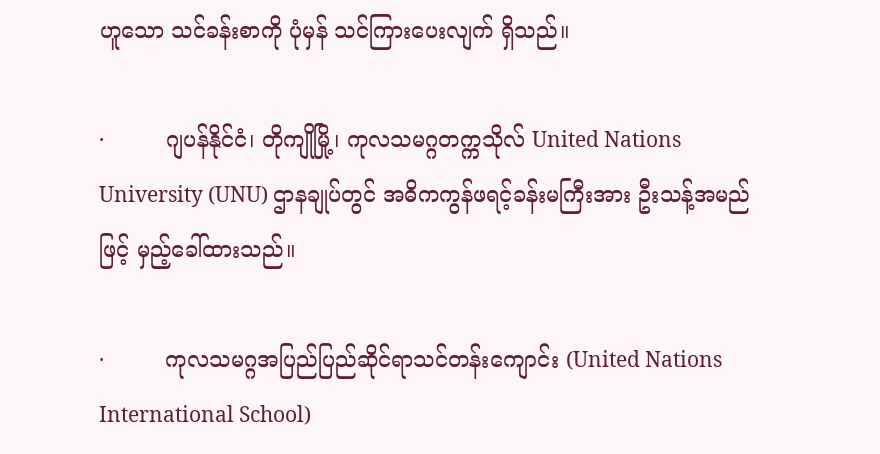ဟူသော သင်ခန်းစာကို ပုံမှန် သင်ကြားပေးလျက် ရှိသည်။

·         ဂျပန်နိုင်ငံ၊ တိုကျိုမြို့၊ ကုလသမဂ္ဂတက္ကသိုလ် United Nations University (UNU) ဌာနချုပ်တွင် အဓိကကွန်ဖရင့်ခန်းမကြီးအား ဦးသန့်အမည်ဖြင့် မှည့်ခေါ်ထားသည်။

·         ကုလသမဂ္ဂအပြည်ပြည်ဆိုင်ရာသင်တန်းကျောင်း (United Nations International School)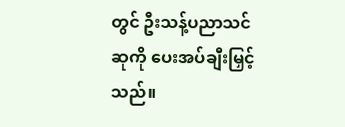တွင် ဦးသန့်ပညာသင်ဆုကို ပေးအပ်ချီးမြှင့်သည်။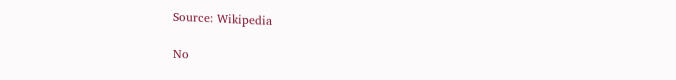Source: Wikipedia

No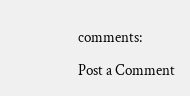comments:

Post a Comment